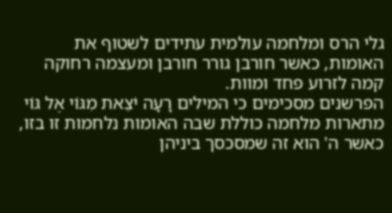גלי הרס ומלחמה עולמית עתידים לשטוף את האומות, כאשר חורבן גורר חורבן ומעצמה רחוקה קמה לזרוע פחד ומוות.
הפרשנים מסכימים כי המילים רָעָה יֹצֵאת מִגּוֹי אֶל גּוֹי מתארות מלחמה כוללת שבה האומות נלחמות זו בזו, כאשר ה' הוא זה שמסכסך ביניהן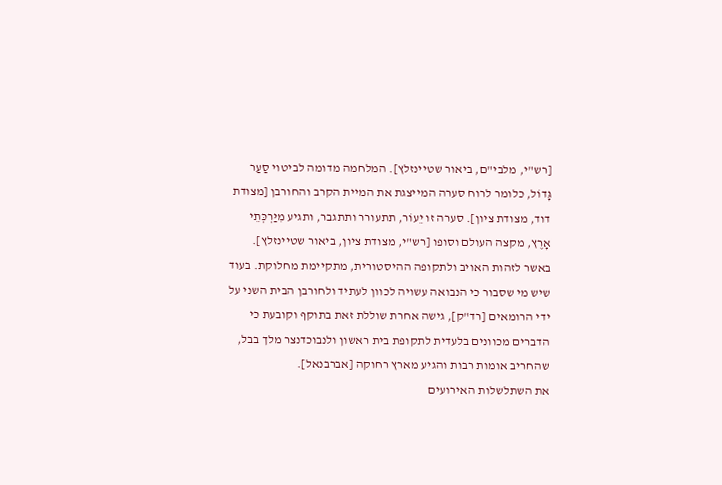[רש"י, מלבי"ם, ביאור שטיינזלץ]. המלחמה מדומה לביטוי סַעַר גָּדוֹל, כלומר לרוח סערה המייצגת את המיית הקרב והחורבן [מצודת דוד, מצודת ציון]. סערה זו יֵעוֹר, תתעורר ותתגבר, ותגיע מִיַּרְכְּתֵי אָרֶץ, מקצה העולם וסופו [רש"י, מצודת ציון, ביאור שטיינזלץ].
באשר לזהות האויב ולתקופה ההיסטורית, מתקיימת מחלוקת. בעוד שיש מי שסבור כי הנבואה עשויה לכוון לעתיד ולחורבן הבית השני על ידי הרומאים [רד"ק], גישה אחרת שוללת זאת בתוקף וקובעת כי הדברים מכוונים בלעדית לתקופת בית ראשון ולנבוכדנצר מלך בבל, שהחריב אומות רבות והגיע מארץ רחוקה [אברבנאל].
את השתלשלות האירועים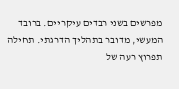מפרשים בשני רבדים עיקריים. ברובד המעשי, מדובר בתהליך הדרגתי. תחילה תפרוץ רעה של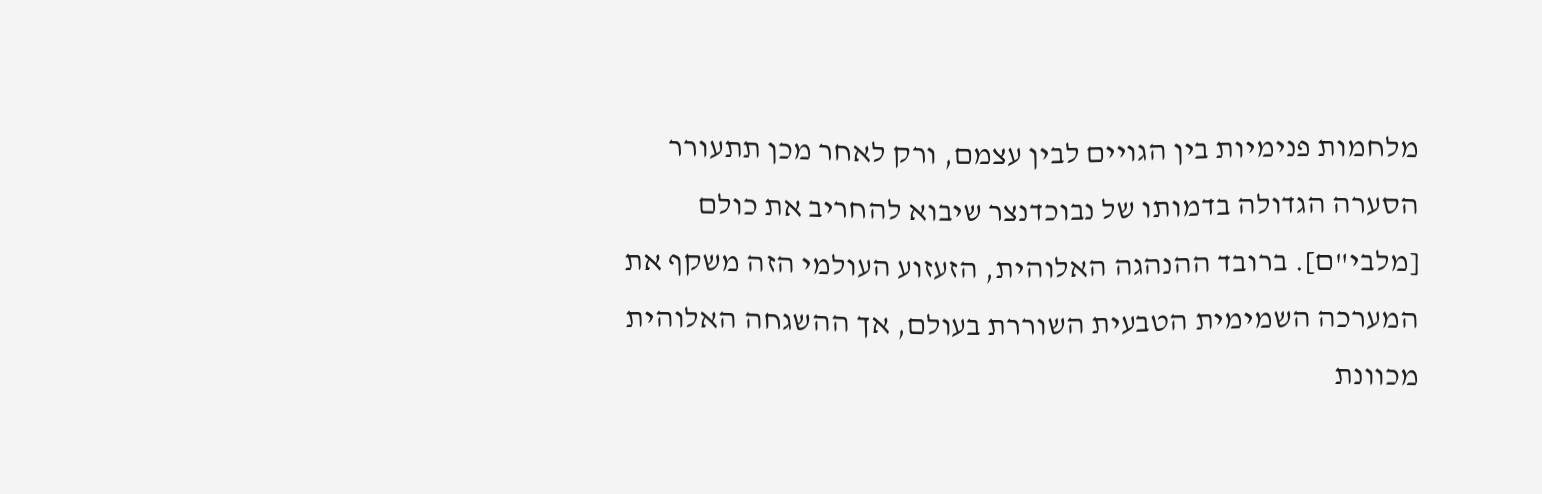מלחמות פנימיות בין הגויים לבין עצמם, ורק לאחר מכן תתעורר הסערה הגדולה בדמותו של נבוכדנצר שיבוא להחריב את כולם [מלבי"ם]. ברובד ההנהגה האלוהית, הזעזוע העולמי הזה משקף את המערכה השמימית הטבעית השוררת בעולם, אך ההשגחה האלוהית מכוונת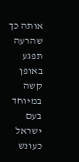אותה כך שהרעה תפגע באופן קשה במיוחד בעם ישראל כעונש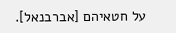על חטאיהם [אברבנאל].